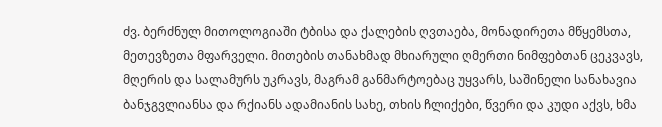ძვ. ბერძნულ მითოლოგიაში ტბისა და ქალების ღვთაება, მონადირეთა მწყემსთა, მეთევზეთა მფარველი. მითების თანახმად მხიარული ღმერთი ნიმფებთან ცეკვავს, მღერის და სალამურს უკრავს, მაგრამ განმარტოებაც უყვარს, საშინელი სანახავია ბანჯგვლიანსა და რქიანს ადამიანის სახე, თხის ჩლიქები, წვერი და კუდი აქვს, ხმა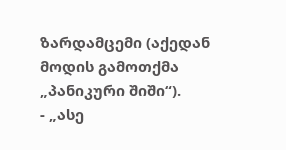ზარდამცემი (აქედან მოდის გამოთქმა „პანიკური შიში“).
- „ასე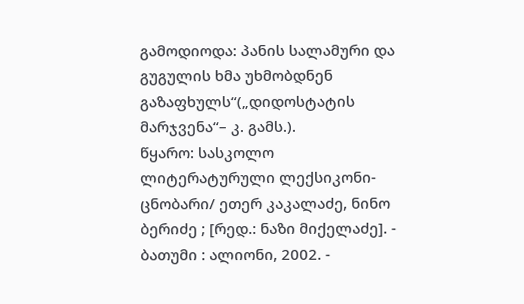გამოდიოდა: პანის სალამური და გუგულის ხმა უხმობდნენ გაზაფხულს“(„დიდოსტატის მარჯვენა“– კ. გამს.).
წყარო: სასკოლო ლიტერატურული ლექსიკონი-ცნობარი/ ეთერ კაკალაძე, ნინო ბერიძე ; [რედ.: ნაზი მიქელაძე]. - ბათუმი : ალიონი, 2002. -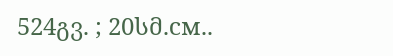524გვ. ; 20სმ.см..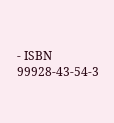- ISBN 99928-43-54-3